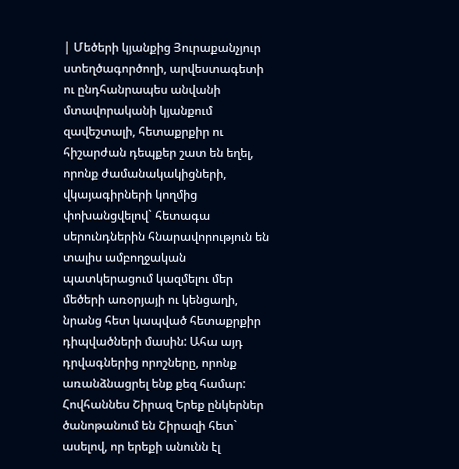| Մեծերի կյանքից Յուրաքանչյուր ստեղծագործողի, արվեստագետի ու ընդհանրապես անվանի մտավորականի կյանքում զավեշտալի, հետաքրքիր ու հիշարժան դեպքեր շատ են եղել, որոնք ժամանակակիցների, վկայագիրների կողմից փոխանցվելով` հետագա սերունդներին հնարավորություն են տալիս ամբողջական պատկերացում կազմելու մեր մեծերի առօրյայի ու կենցաղի, նրանց հետ կապված հետաքրքիր դիպվածների մասին: Ահա այդ դրվագներից որոշները, որոնք առանձնացրել ենք քեզ համար: Հովհաննես Շիրազ Երեք ընկերներ ծանոթանում են Շիրազի հետ` ասելով, որ երեքի անունն էլ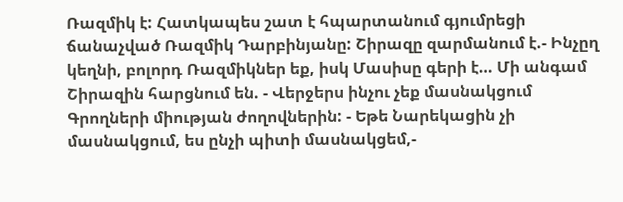Ռազմիկ է: Հատկապես շատ է հպարտանում գյումրեցի ճանաչված Ռազմիկ Դարբինյանը: Շիրազը զարմանում է.- Ինչըղ կեղնի, բոլորդ Ռազմիկներ եք, իսկ Մասիսը գերի է… Մի անգամ Շիրազին հարցնում են. - Վերջերս ինչու չեք մասնակցում Գրողների միության ժողովներին: - Եթե Նարեկացին չի մասնակցում, ես ընչի պիտի մասնակցեմ,-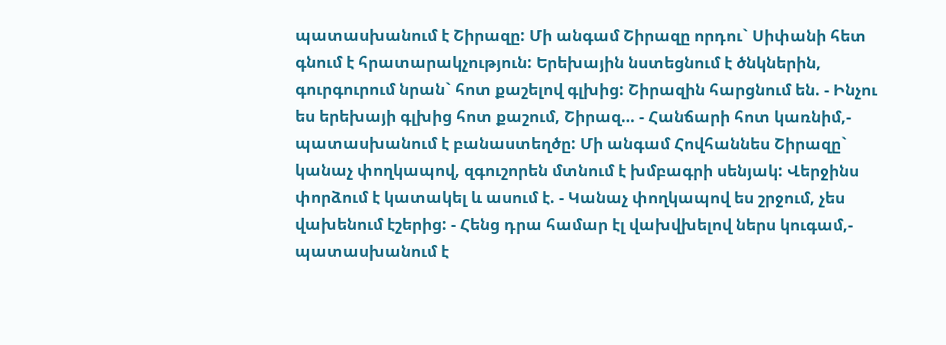պատասխանում է Շիրազը: Մի անգամ Շիրազը որդու` Սիփանի հետ գնում է հրատարակչություն: Երեխային նստեցնում է ծնկներին, գուրգուրում նրան` հոտ քաշելով գլխից: Շիրազին հարցնում են. - Ինչու ես երեխայի գլխից հոտ քաշում, Շիրազ… - Հանճարի հոտ կառնիմ,- պատասխանում է բանաստեղծը: Մի անգամ Հովհաննես Շիրազը` կանաչ փողկապով, զգուշորեն մտնում է խմբագրի սենյակ: Վերջինս փորձում է կատակել և ասում է. - Կանաչ փողկապով ես շրջում, չես վախենում էշերից: - Հենց դրա համար էլ վախվխելով ներս կուգամ,- պատասխանում է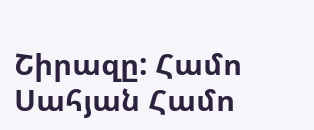Շիրազը: Համո Սահյան Համո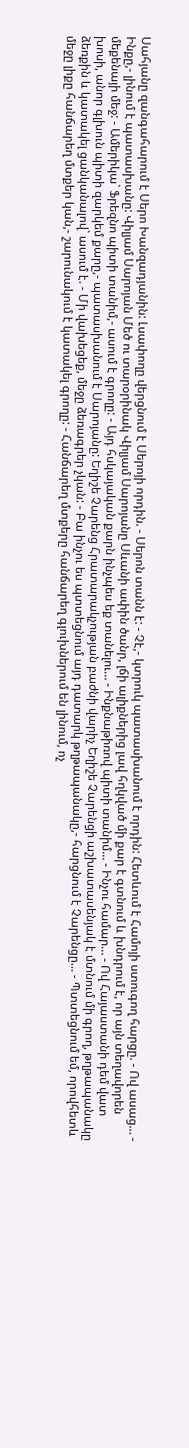Սահյանը զանգահարում է Սերո Խանզադյանին: Լսափողը վերցնում է Սերոյի որդին. - Սերոն տանն է: - Չէ,- կտրուկ պատասխանում է որդին: Հետևում է Համոյի ստուգող հարցը. - Ով ասաց… - Ինքը,- լինում է պատասխանը: Վիլյամ Սարոյան Մեծ ու տարօրինակ Վիլյամ Սարոյանը Սևանի ափին ծանր, լճի ալիքներից լավ հղկված մի քար է գտնում և խնդրում է, որ այն տեղավորեն մեքենայի մեջ: - Ամերիկա` Ֆրեզնո պիտի տանիմ,- ասում է գրողը: - Այդ հսկայական քարն ինչպես եք տանելու… - Ինքնաթիռով պիտի տանիմ… - Ինչու համար… - Ով Հայաստանի դեմ վատ խոսի, անոր գլխուն պիտի զարկեմ քարը,- պատասխանում է Սարոյանը: Եղիշե Չարենց Հրատարակչության բաժնի վարիչ Եղիշե Չարենցի աշխատասենյակ է մտնում մի գրող, թղթապանակը ձեռքին և կատակել ցանկանալով` ասում է. - Մի վախեցեք, մեջը ձեռագրեր չկան: - Բա ինչու ես պտտեցնում այդ դատարկ թղթապանակը,- հարցնում է Չարենցը… - Պտտեցնում եմ, որովհետև մեջը լիքը հանճարեղ մտքեր կան,- շարունակում է կատակել գրողը: - Հանճարեղ մտքերը հանճարեղ գլուխներում են լինում, ոչ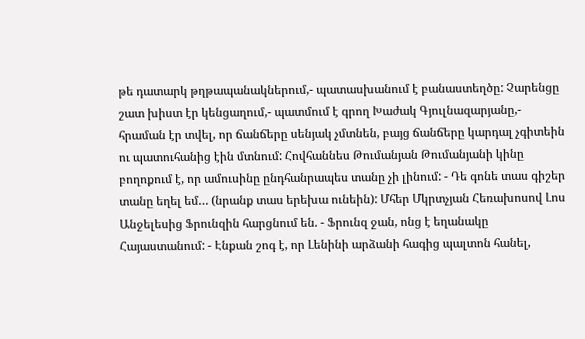թե դատարկ թղթապանակներում,- պատասխանում է բանաստեղծը: Չարենցը շատ խիստ էր կենցաղում,- պատմում է գրող Խաժակ Գյուլնազարյանը,- հրաման էր տվել, որ ճանճերը սենյակ չմտնեն, բայց ճանճերը կարդալ չգիտեին ու պատուհանից էին մտնում: Հովհաննես Թումանյան Թումանյանի կինը բողոքում է, որ ամուսինը ընդհանրապես տանը չի լինում: - Դե գոնե տաս գիշեր տանը եղել եմ… (նրանք տաս երեխա ունեին): Մհեր Մկրտչյան Հեռախոսով Լոս Անջելեսից Ֆրունզին հարցնում են. - Ֆրունզ ջան, ոնց է եղանակը Հայաստանում: - Էնքան շոգ է, որ Լենինի արձանի հագից պալտոն հանել,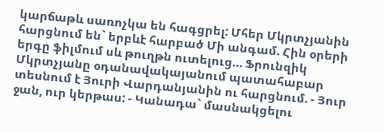կարճաթև սառոչկա են հագցրել: Մհեր Մկրտչյանին հարցնում են` երբևէ հարբած Մի անգամ. Հին օրերի երգը ֆիլմում սև թուղթն ուտելուց… Ֆրունզիկ Մկրտչյանը օդանավակայանում պատահաբար տեսնում է Յուրի Վարդանյանին ու հարցնում. - Յուր ջան, ուր կերթաս: - Կանադա` մասնակցելու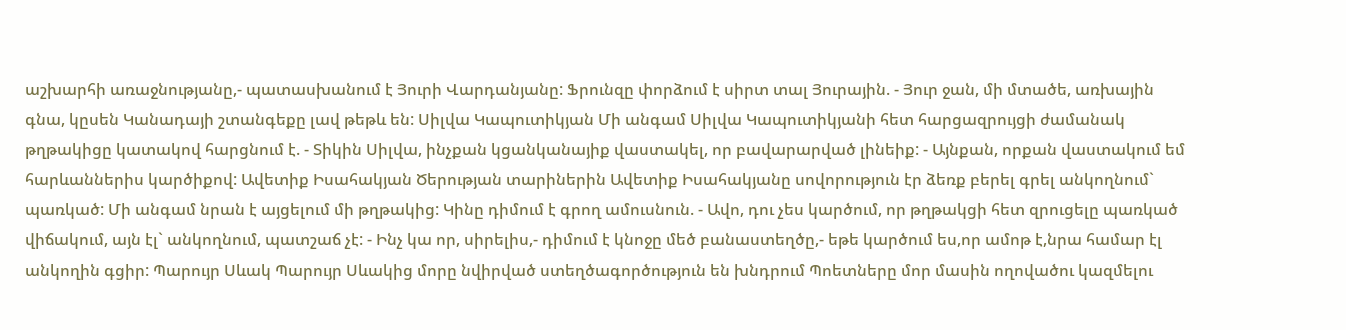աշխարհի առաջնությանը,- պատասխանում է Յուրի Վարդանյանը: Ֆրունզը փորձում է սիրտ տալ Յուրային. - Յուր ջան, մի մտածե, առխային գնա, կըսեն Կանադայի շտանգեքը լավ թեթև են: Սիլվա Կապուտիկյան Մի անգամ Սիլվա Կապուտիկյանի հետ հարցազրույցի ժամանակ թղթակիցը կատակով հարցնում է. - Տիկին Սիլվա, ինչքան կցանկանայիք վաստակել, որ բավարարված լինեիք: - Այնքան, որքան վաստակում եմ հարևաններիս կարծիքով: Ավետիք Իսահակյան Ծերության տարիներին Ավետիք Իսահակյանը սովորություն էր ձեռք բերել գրել անկողնում` պառկած: Մի անգամ նրան է այցելում մի թղթակից: Կինը դիմում է գրող ամուսնուն. - Ավո, դու չես կարծում, որ թղթակցի հետ զրուցելը պառկած վիճակում, այն էլ` անկողնում, պատշաճ չէ: - Ինչ կա որ, սիրելիս,- դիմում է կնոջը մեծ բանաստեղծը,- եթե կարծում ես,որ ամոթ է,նրա համար էլ անկողին գցիր: Պարույր Սևակ Պարույր Սևակից մորը նվիրված ստեղծագործություն են խնդրում Պոետները մոր մասին ողովածու կազմելու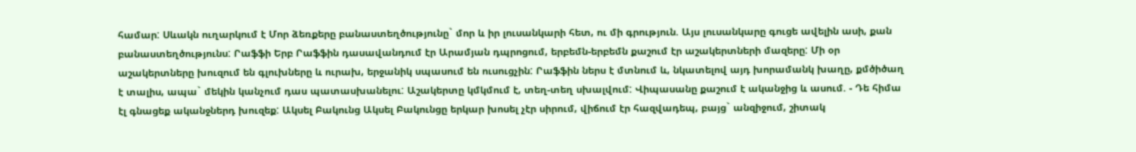համար: Սևակն ուղարկում է Մոր ձեռքերը բանաստեղծությունը` մոր և իր լուսանկարի հետ, ու մի գրություն. Այս լուսանկարը գուցե ավելին ասի, քան բանաստեղծությունս: Րաֆֆի Երբ Րաֆֆին դասավանդում էր Արամյան դպրոցում, երբեմն-երբեմն քաշում էր աշակերտների մազերը: Մի օր աշակերտները խուզում են գլուխները և ուրախ, երջանիկ սպասում են ուսուցչին: Րաֆֆին ներս է մտնում և, նկատելով այդ խորամանկ խաղը, քմծիծաղ է տալիս, ապա` մեկին կանչում դաս պատասխանելու: Աշակերտը կմկմում է, տեղ-տեղ սխալվում: Վիպասանը քաշում է ականջից և ասում. - Դե հիմա էլ գնացեք ականջներդ խուզեք: Ակսել Բակունց Ակսել Բակունցը երկար խոսել չէր սիրում, վիճում էր հազվադեպ, բայց` անզիջում, շիտակ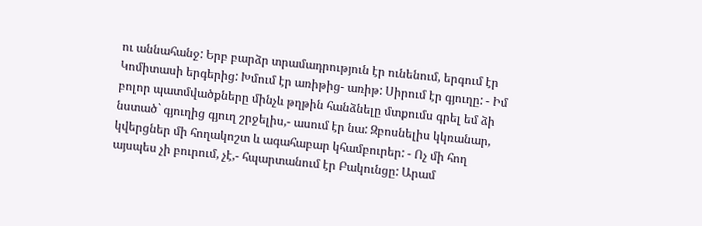ու աննահանջ: Երբ բարձր տրամադրություն էր ունենում, երգում էր Կոմիտասի երգերից: Խմում էր առիթից- առիթ: Սիրում էր գյուղը: - Իմ բոլոր պատմվածքները մինչև թղթին հանձնելը մտքումս գրել եմ ձի նստած` գյուղից գյուղ շրջելիս,- ասում էր նա: Զբոսնելիս կկռանար, կվերցներ մի հողակոշտ և ագահաբար կհամբուրեր: - Ոչ մի հող այսպես չի բուրում, չէ,- հպարտանում էր Բակունցը: Արամ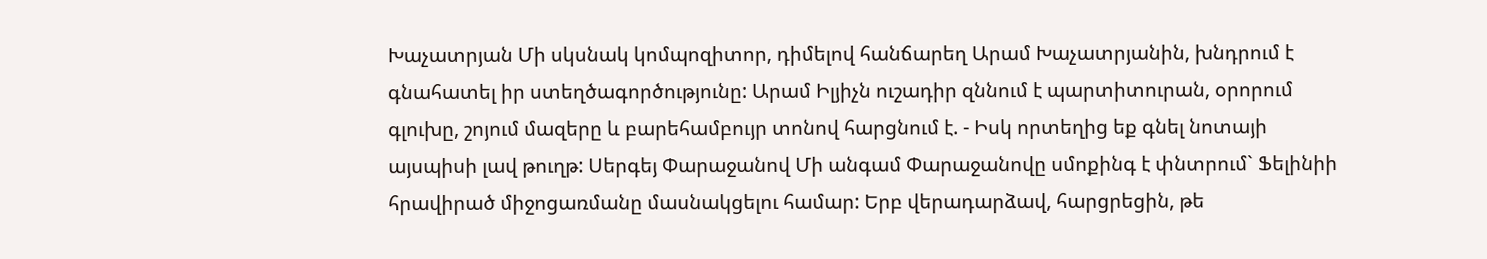Խաչատրյան Մի սկսնակ կոմպոզիտոր, դիմելով հանճարեղ Արամ Խաչատրյանին, խնդրում է գնահատել իր ստեղծագործությունը: Արամ Իլյիչն ուշադիր զննում է պարտիտուրան, օրորում գլուխը, շոյում մազերը և բարեհամբույր տոնով հարցնում է. - Իսկ որտեղից եք գնել նոտայի այսպիսի լավ թուղթ: Սերգեյ Փարաջանով Մի անգամ Փարաջանովը սմոքինգ է փնտրում` Ֆելինիի հրավիրած միջոցառմանը մասնակցելու համար: Երբ վերադարձավ, հարցրեցին, թե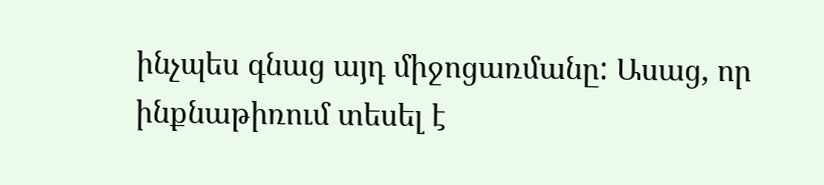ինչպես գնաց այդ միջոցառմանը: Ասաց, որ ինքնաթիռում տեսել է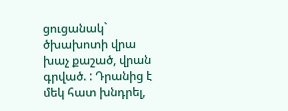ցուցանակ` ծխախոտի վրա խաչ քաշած, վրան գրված. : Դրանից է մեկ հատ խնդրել,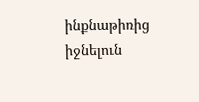ինքնաթիռից իջնելուն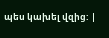պես կախել վզից: |